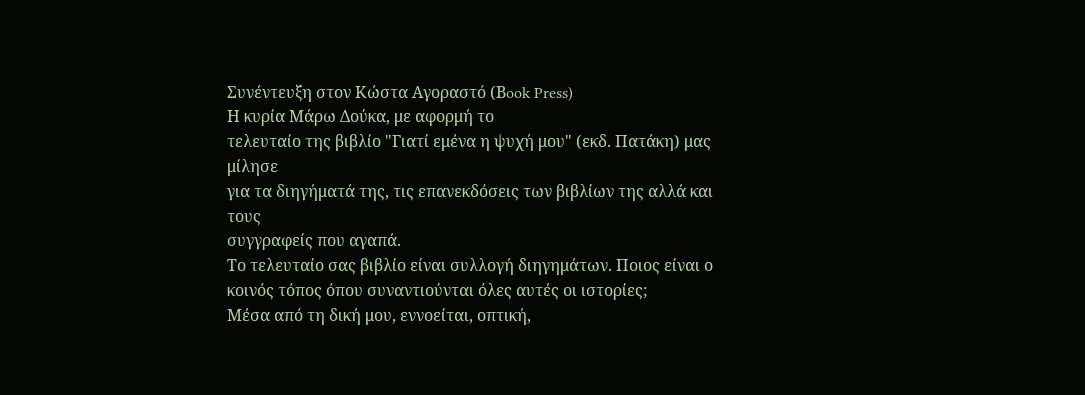Συνέντευξη στον Κώστα Αγοραστό (Βook Press)
Η κυρία Μάρω Δούκα, με αφορμή το
τελευταίο της βιβλίο "Γιατί εμένα η ψυχή μου" (εκδ. Πατάκη) μας μίλησε
για τα διηγήματά της, τις επανεκδόσεις των βιβλίων της αλλά και τους
συγγραφείς που αγαπά.
Το τελευταίο σας βιβλίο είναι συλλογή διηγημάτων. Ποιος είναι ο κοινός τόπος όπου συναντιούνται όλες αυτές οι ιστορίες;
Μέσα από τη δική μου, εννοείται, οπτική,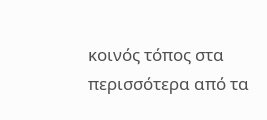κοινός τόπος στα περισσότερα από τα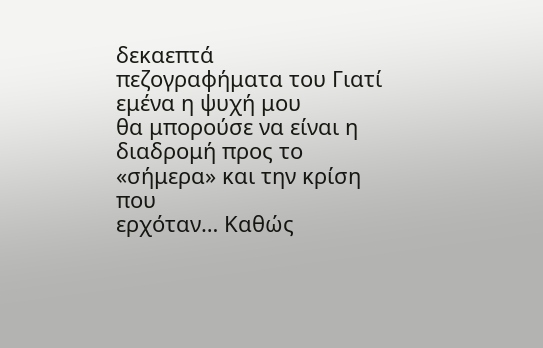δεκαεπτά πεζογραφήματα του Γιατί εμένα η ψυχή μου
θα μπορούσε να είναι η διαδρομή προς το «σήμερα» και την κρίση που
ερχόταν… Καθώς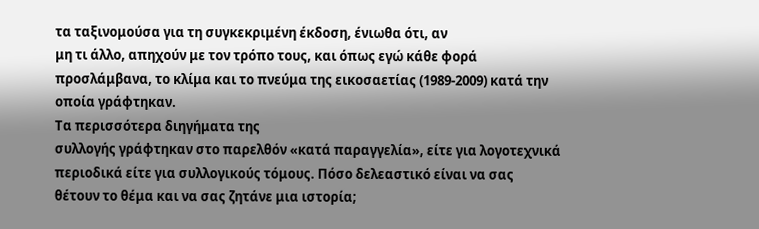τα ταξινομούσα για τη συγκεκριμένη έκδοση, ένιωθα ότι, αν
μη τι άλλο, απηχούν με τον τρόπο τους, και όπως εγώ κάθε φορά
προσλάμβανα, το κλίμα και το πνεύμα της εικοσαετίας (1989-2009) κατά την
οποία γράφτηκαν.
Τα περισσότερα διηγήματα της
συλλογής γράφτηκαν στο παρελθόν «κατά παραγγελία», είτε για λογοτεχνικά
περιοδικά είτε για συλλογικούς τόμους. Πόσο δελεαστικό είναι να σας
θέτουν το θέμα και να σας ζητάνε μια ιστορία;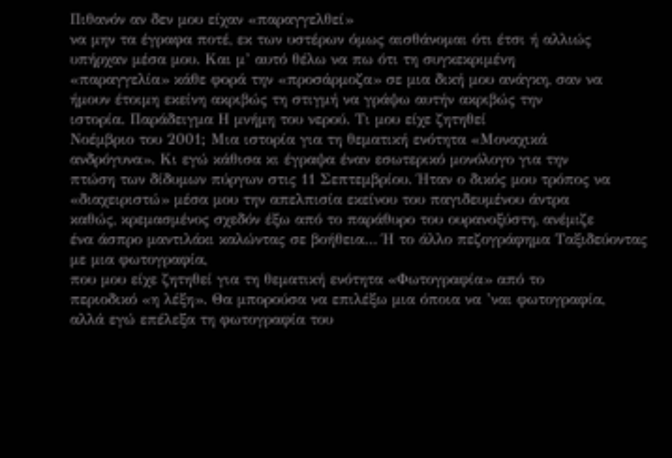Πιθανόν αν δεν μου είχαν «παραγγελθεί»
να μην τα έγραφα ποτέ, εκ των υστέρων όμως αισθάνομαι ότι έτσι ή αλλιώς
υπήρχαν μέσα μου. Και μ’ αυτό θέλω να πω ότι τη συγκεκριμένη
«παραγγελία» κάθε φορά την «προσάρμοζα» σε μια δική μου ανάγκη, σαν να
ήμουν έτοιμη εκείνη ακριβώς τη στιγμή να γράψω αυτήν ακριβώς την
ιστορία. Παράδειγμα Η μνήμη του νερού. Τι μου είχε ζητηθεί
Νοέμβριο του 2001; Μια ιστορία για τη θεματική ενότητα «Μοναχικά
ανδρόγυνα». Κι εγώ κάθισα κι έγραψα έναν εσωτερικό μονόλογο για την
πτώση των δίδυμων πύργων στις 11 Σεπτεμβρίου. Ήταν ο δικός μου τρόπος να
«διαχειριστώ» μέσα μου την απελπισία εκείνου του παγιδευμένου άντρα
καθώς, κρεμασμένος σχεδόν έξω από το παράθυρο του ουρανοξύστη, ανέμιζε
ένα άσπρο μαντιλάκι καλώντας σε βοήθεια… Ή το άλλο πεζογράφημα Ταξιδεύοντας με μια φωτογραφία,
που μου είχε ζητηθεί για τη θεματική ενότητα «Φωτογραφία» από το
περιοδικό «η λέξη». Θα μπορούσα να επιλέξω μια όποια να ’ναι φωτογραφία,
αλλά εγώ επέλεξα τη φωτογραφία του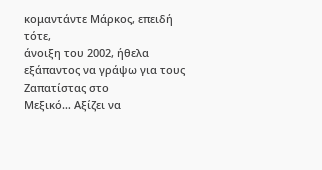κομαντάντε Μάρκος, επειδή τότε,
άνοιξη του 2002, ήθελα εξάπαντος να γράψω για τους Ζαπατίστας στο
Μεξικό… Αξίζει να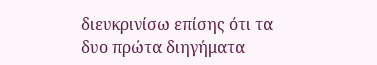διευκρινίσω επίσης ότι τα δυο πρώτα διηγήματα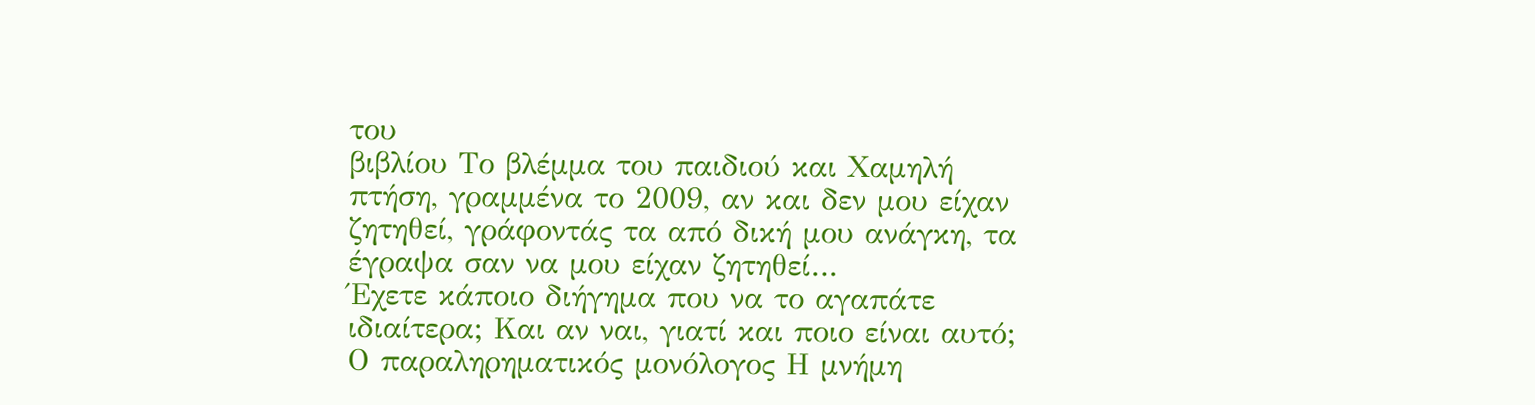του
βιβλίου Το βλέμμα του παιδιού και Χαμηλή πτήση, γραμμένα το 2009, αν και δεν μου είχαν ζητηθεί, γράφοντάς τα από δική μου ανάγκη, τα έγραψα σαν να μου είχαν ζητηθεί…
Έχετε κάποιο διήγημα που να το αγαπάτε ιδιαίτερα; Και αν ναι, γιατί και ποιο είναι αυτό;
Ο παραληρηματικός μονόλογος Η μνήμη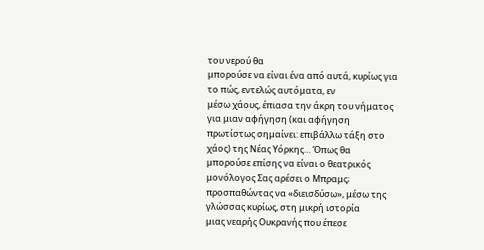του νερού θα
μπορούσε να είναι ένα από αυτά, κυρίως για το πώς, εντελώς αυτόματα, εν
μέσω χάους, έπιασα την άκρη του νήματος για μιαν αφήγηση (και αφήγηση
πρωτίστως σημαίνει: επιβάλλω τάξη στο χάος) της Νέας Υόρκης… Όπως θα
μπορούσε επίσης να είναι ο θεατρικός μονόλογος Σας αρέσει ο Μπραμς;
προσπαθώντας να «διεισδύσω», μέσω της γλώσσας κυρίως, στη μικρή ιστορία
μιας νεαρής Ουκρανής που έπεσε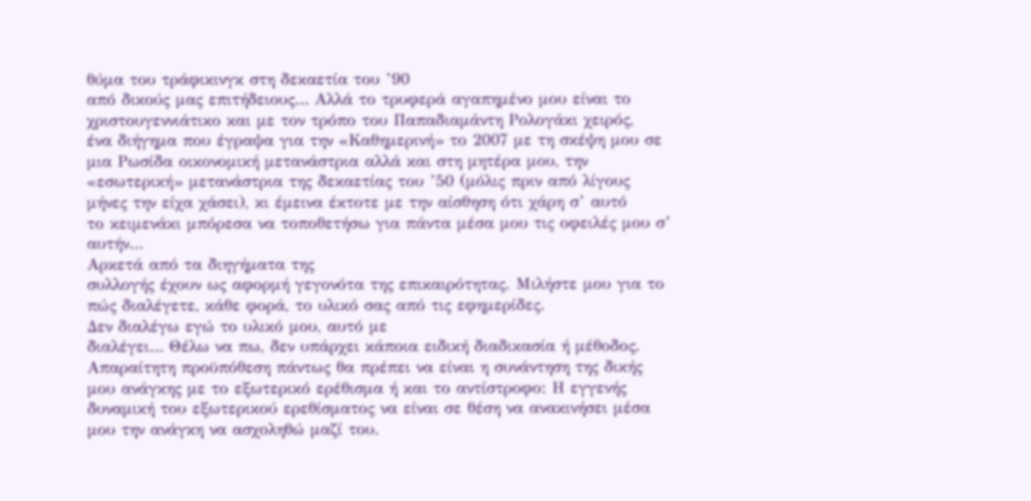θύμα του τράφικινγκ στη δεκαετία του ’90
από δικούς μας επιτήδειους… Αλλά το τρυφερά αγαπημένο μου είναι το
χριστουγεννιάτικο και με τον τρόπο του Παπαδιαμάντη Ρολογάκι χειρός,
ένα διήγημα που έγραψα για την «Καθημερινή» το 2007 με τη σκέψη μου σε
μια Ρωσίδα οικονομική μετανάστρια αλλά και στη μητέρα μου, την
«εσωτερική» μετανάστρια της δεκαετίας του ’50 (μόλις πριν από λίγους
μήνες την είχα χάσει), κι έμεινα έκτοτε με την αίσθηση ότι χάρη σ’ αυτό
το κειμενάκι μπόρεσα να τοποθετήσω για πάντα μέσα μου τις οφειλές μου σ’
αυτήν…
Αρκετά από τα διηγήματα της
συλλογής έχουν ως αφορμή γεγονότα της επικαιρότητας. Μιλήστε μου για το
πώς διαλέγετε, κάθε φορά, το υλικό σας από τις εφημερίδες.
Δεν διαλέγω εγώ το υλικό μου, αυτό με
διαλέγει… Θέλω να πω, δεν υπάρχει κάποια ειδική διαδικασία ή μέθοδος.
Απαραίτητη προϋπόθεση πάντως θα πρέπει να είναι η συνάντηση της δικής
μου ανάγκης με το εξωτερικό ερέθισμα ή και το αντίστροφο: Η εγγενής
δυναμική του εξωτερικού ερεθίσματος να είναι σε θέση να ανακινήσει μέσα
μου την ανάγκη να ασχοληθώ μαζί του.